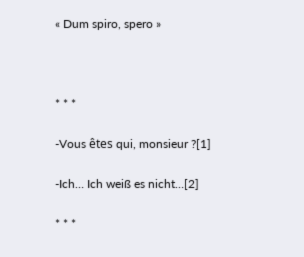« Dum spiro, spero »



* * *

-Vous êtes qui, monsieur ?[1]

-Ich… Ich weiß es nicht…[2]

* * *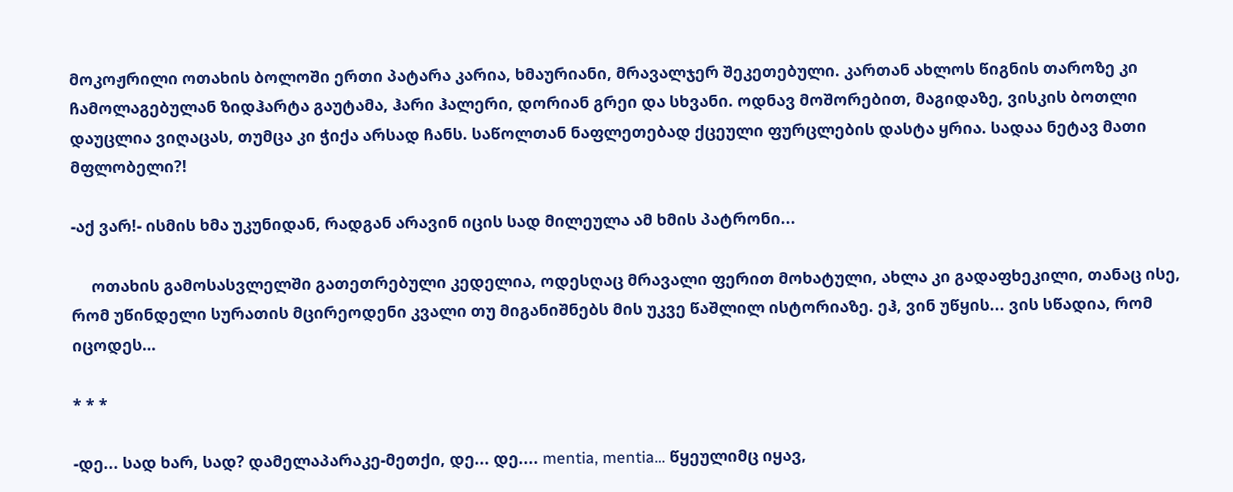მოკოჟრილი ოთახის ბოლოში ერთი პატარა კარია, ხმაურიანი, მრავალჯერ შეკეთებული. კართან ახლოს წიგნის თაროზე კი ჩამოლაგებულან ზიდჰარტა გაუტამა, ჰარი ჰალერი, დორიან გრეი და სხვანი. ოდნავ მოშორებით, მაგიდაზე, ვისკის ბოთლი დაუცლია ვიღაცას, თუმცა კი ჭიქა არსად ჩანს. საწოლთან ნაფლეთებად ქცეული ფურცლების დასტა ყრია. სადაა ნეტავ მათი მფლობელი?!

-აქ ვარ!- ისმის ხმა უკუნიდან, რადგან არავინ იცის სად მილეულა ამ ხმის პატრონი...

     ოთახის გამოსასვლელში გათეთრებული კედელია, ოდესღაც მრავალი ფერით მოხატული, ახლა კი გადაფხეკილი, თანაც ისე, რომ უწინდელი სურათის მცირეოდენი კვალი თუ მიგანიშნებს მის უკვე წაშლილ ისტორიაზე. ეჰ, ვინ უწყის... ვის სწადია, რომ იცოდეს…

* * *

-დე... სად ხარ, სად? დამელაპარაკე-მეთქი, დე... დე.... mentia, mentia… წყეულიმც იყავ,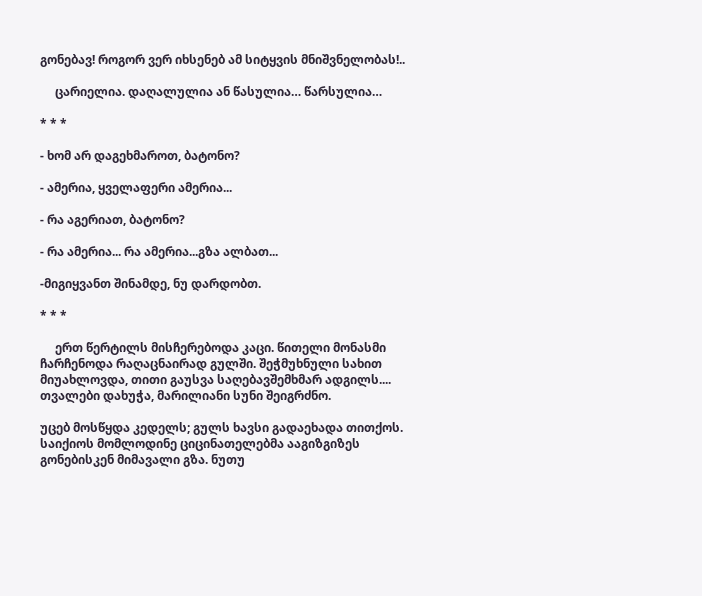გონებავ! როგორ ვერ იხსენებ ამ სიტყვის მნიშვნელობას!..

     ცარიელია. დაღალულია ან წასულია… წარსულია…

* * *

- ხომ არ დაგეხმაროთ, ბატონო?

- ამერია, ყველაფერი ამერია...

- რა აგერიათ, ბატონო?

- რა ამერია... რა ამერია...გზა ალბათ...

-მიგიყვანთ შინამდე, ნუ დარდობთ.

* * *

     ერთ წერტილს მისჩერებოდა კაცი. წითელი მონასმი ჩარჩენოდა რაღაცნაირად გულში. შეჭმუხნული სახით მიუახლოვდა, თითი გაუსვა საღებავშემხმარ ადგილს.... თვალები დახუჭა, მარილიანი სუნი შეიგრძნო.

უცებ მოსწყდა კედელს; გულს ხავსი გადაეხადა თითქოს. საიქიოს მომლოდინე ციცინათელებმა ააგიზგიზეს გონებისკენ მიმავალი გზა. ნუთუ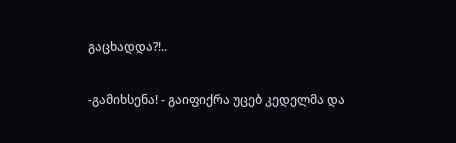გაცხადდა?!..

-გამიხსენა! - გაიფიქრა უცებ კედელმა და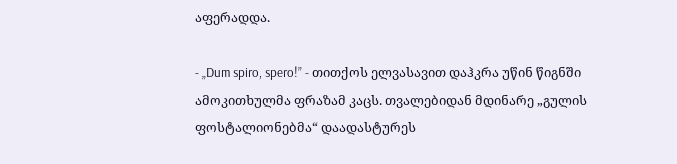აფერადდა.

- „Dum spiro, spero!” - თითქოს ელვასავით დაჰკრა უწინ წიგნში ამოკითხულმა ფრაზამ კაცს. თვალებიდან მდინარე „გულის ფოსტალიონებმა“ დაადასტურეს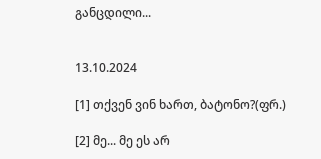განცდილი...


13.10.2024

[1] თქვენ ვინ ხართ, ბატონო?(ფრ.)

[2] მე... მე ეს არ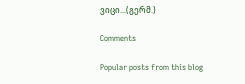ვიცი...(გერმ.)

Comments

Popular posts from this blog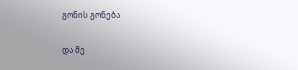გონის გონება

და მე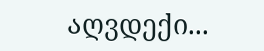აღვდექი...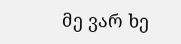მე ვარ ხე